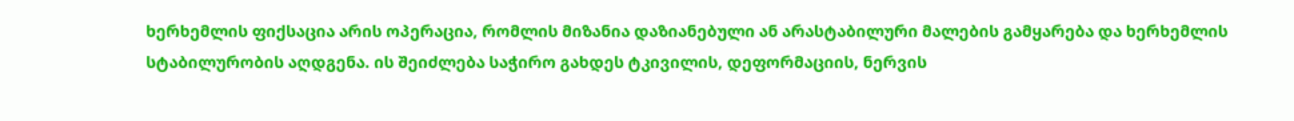ხერხემლის ფიქსაცია არის ოპერაცია, რომლის მიზანია დაზიანებული ან არასტაბილური მალების გამყარება და ხერხემლის სტაბილურობის აღდგენა. ის შეიძლება საჭირო გახდეს ტკივილის, დეფორმაციის, ნერვის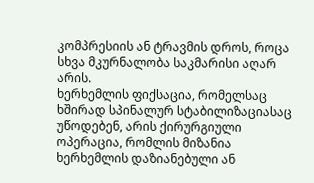კომპრესიის ან ტრავმის დროს, როცა სხვა მკურნალობა საკმარისი აღარ არის.
ხერხემლის ფიქსაცია, რომელსაც ხშირად სპინალურ სტაბილიზაციასაც უწოდებენ, არის ქირურგიული ოპერაცია, რომლის მიზანია ხერხემლის დაზიანებული ან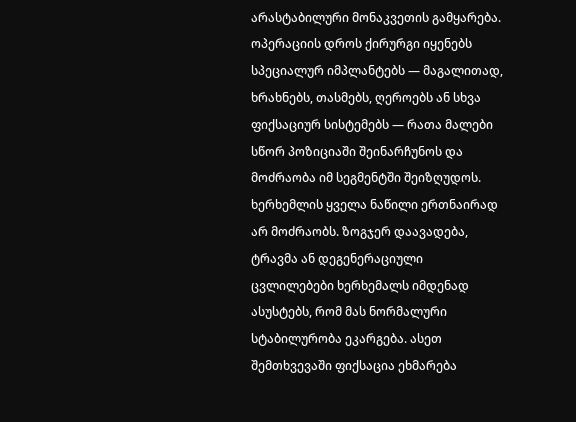არასტაბილური მონაკვეთის გამყარება. ოპერაციის დროს ქირურგი იყენებს სპეციალურ იმპლანტებს — მაგალითად, ხრახნებს, თასმებს, ღეროებს ან სხვა ფიქსაციურ სისტემებს — რათა მალები სწორ პოზიციაში შეინარჩუნოს და მოძრაობა იმ სეგმენტში შეიზღუდოს.
ხერხემლის ყველა ნაწილი ერთნაირად არ მოძრაობს. ზოგჯერ დაავადება, ტრავმა ან დეგენერაციული ცვლილებები ხერხემალს იმდენად ასუსტებს, რომ მას ნორმალური სტაბილურობა ეკარგება. ასეთ შემთხვევაში ფიქსაცია ეხმარება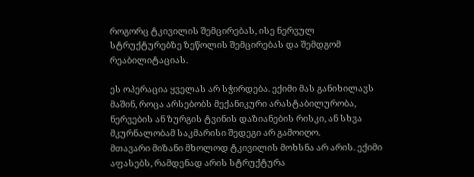როგორც ტკივილის შემცირებას, ისე ნერვულ სტრუქტურებზე ზეწოლის შემცირებას და შემდგომ რეაბილიტაციას.

ეს ოპერაცია ყველას არ სჭირდება. ექიმი მას განიხილავს მაშინ, როცა არსებობს მექანიკური არასტაბილურობა, ნერვების ან ზურგის ტვინის დაზიანების რისკი, ან სხვა მკურნალობამ საკმარისი შედეგი არ გამოიღო.
მთავარი მიზანი მხოლოდ ტკივილის მოხსნა არ არის. ექიმი აფასებს, რამდენად არის სტრუქტურა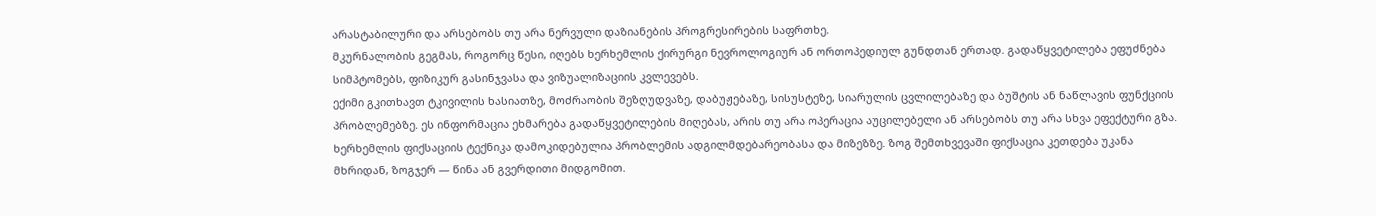არასტაბილური და არსებობს თუ არა ნერვული დაზიანების პროგრესირების საფრთხე.
მკურნალობის გეგმას, როგორც წესი, იღებს ხერხემლის ქირურგი ნევროლოგიურ ან ორთოპედიულ გუნდთან ერთად. გადაწყვეტილება ეფუძნება სიმპტომებს, ფიზიკურ გასინჯვასა და ვიზუალიზაციის კვლევებს.
ექიმი გკითხავთ ტკივილის ხასიათზე, მოძრაობის შეზღუდვაზე, დაბუჟებაზე, სისუსტეზე, სიარულის ცვლილებაზე და ბუშტის ან ნაწლავის ფუნქციის პრობლემებზე. ეს ინფორმაცია ეხმარება გადაწყვეტილების მიღებას, არის თუ არა ოპერაცია აუცილებელი ან არსებობს თუ არა სხვა ეფექტური გზა.
ხერხემლის ფიქსაციის ტექნიკა დამოკიდებულია პრობლემის ადგილმდებარეობასა და მიზეზზე. ზოგ შემთხვევაში ფიქსაცია კეთდება უკანა მხრიდან, ზოგჯერ — წინა ან გვერდითი მიდგომით.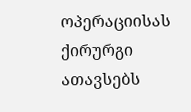ოპერაციისას ქირურგი ათავსებს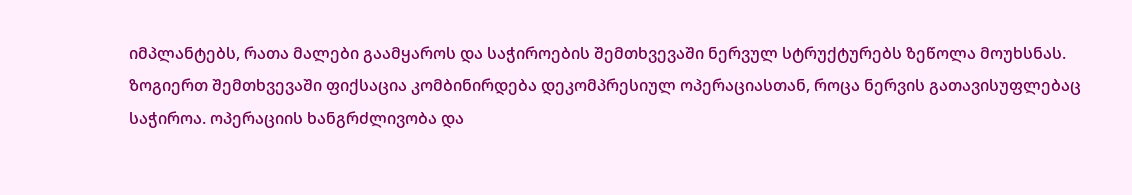იმპლანტებს, რათა მალები გაამყაროს და საჭიროების შემთხვევაში ნერვულ სტრუქტურებს ზეწოლა მოუხსნას.
ზოგიერთ შემთხვევაში ფიქსაცია კომბინირდება დეკომპრესიულ ოპერაციასთან, როცა ნერვის გათავისუფლებაც საჭიროა. ოპერაციის ხანგრძლივობა და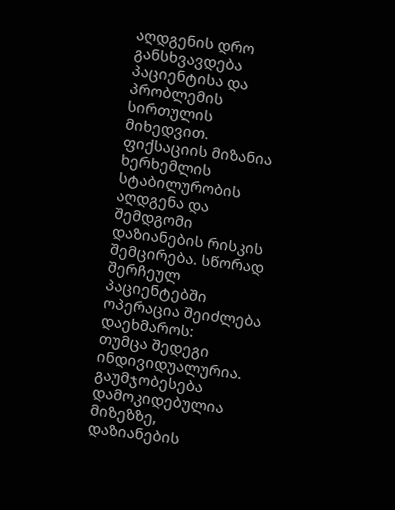აღდგენის დრო განსხვავდება პაციენტისა და პრობლემის სირთულის მიხედვით.
ფიქსაციის მიზანია ხერხემლის სტაბილურობის აღდგენა და შემდგომი დაზიანების რისკის შემცირება. სწორად შერჩეულ პაციენტებში ოპერაცია შეიძლება დაეხმაროს:
თუმცა შედეგი ინდივიდუალურია. გაუმჯობესება დამოკიდებულია მიზეზზე, დაზიანების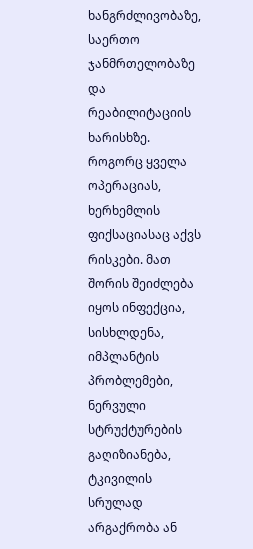ხანგრძლივობაზე, საერთო ჯანმრთელობაზე და რეაბილიტაციის ხარისხზე.
როგორც ყველა ოპერაციას, ხერხემლის ფიქსაციასაც აქვს რისკები. მათ შორის შეიძლება იყოს ინფექცია, სისხლდენა, იმპლანტის პრობლემები, ნერვული სტრუქტურების გაღიზიანება, ტკივილის სრულად არგაქრობა ან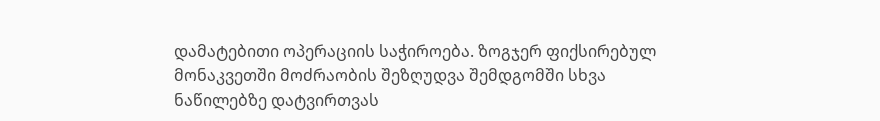დამატებითი ოპერაციის საჭიროება. ზოგჯერ ფიქსირებულ მონაკვეთში მოძრაობის შეზღუდვა შემდგომში სხვა ნაწილებზე დატვირთვას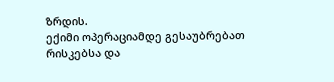ზრდის.
ექიმი ოპერაციამდე გესაუბრებათ რისკებსა და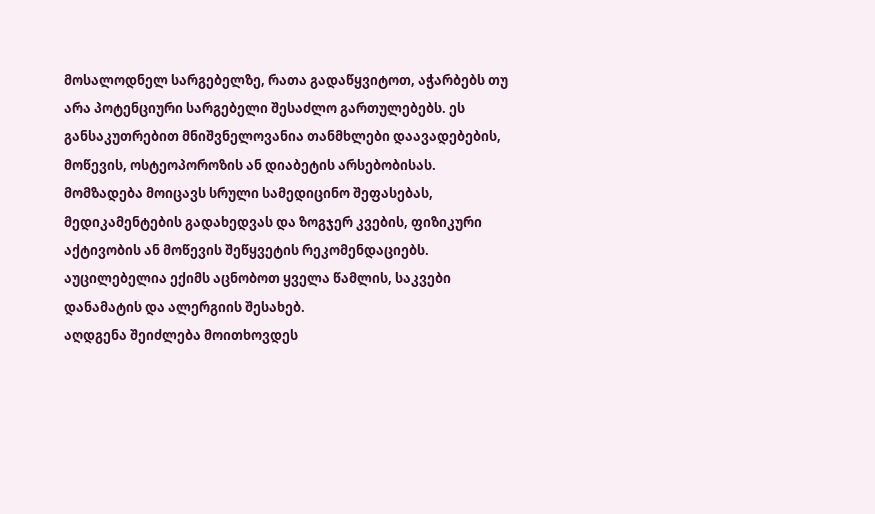მოსალოდნელ სარგებელზე, რათა გადაწყვიტოთ, აჭარბებს თუ არა პოტენციური სარგებელი შესაძლო გართულებებს. ეს განსაკუთრებით მნიშვნელოვანია თანმხლები დაავადებების, მოწევის, ოსტეოპოროზის ან დიაბეტის არსებობისას.
მომზადება მოიცავს სრული სამედიცინო შეფასებას, მედიკამენტების გადახედვას და ზოგჯერ კვების, ფიზიკური აქტივობის ან მოწევის შეწყვეტის რეკომენდაციებს. აუცილებელია ექიმს აცნობოთ ყველა წამლის, საკვები დანამატის და ალერგიის შესახებ.
აღდგენა შეიძლება მოითხოვდეს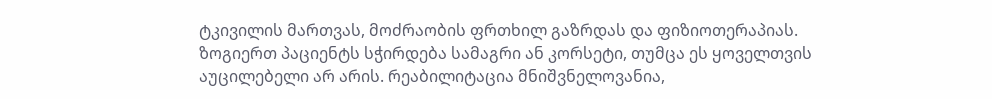ტკივილის მართვას, მოძრაობის ფრთხილ გაზრდას და ფიზიოთერაპიას. ზოგიერთ პაციენტს სჭირდება სამაგრი ან კორსეტი, თუმცა ეს ყოველთვის აუცილებელი არ არის. რეაბილიტაცია მნიშვნელოვანია,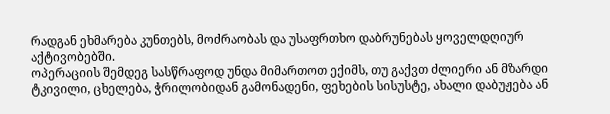რადგან ეხმარება კუნთებს, მოძრაობას და უსაფრთხო დაბრუნებას ყოველდღიურ აქტივობებში.
ოპერაციის შემდეგ სასწრაფოდ უნდა მიმართოთ ექიმს, თუ გაქვთ ძლიერი ან მზარდი ტკივილი, ცხელება, ჭრილობიდან გამონადენი, ფეხების სისუსტე, ახალი დაბუჟება ან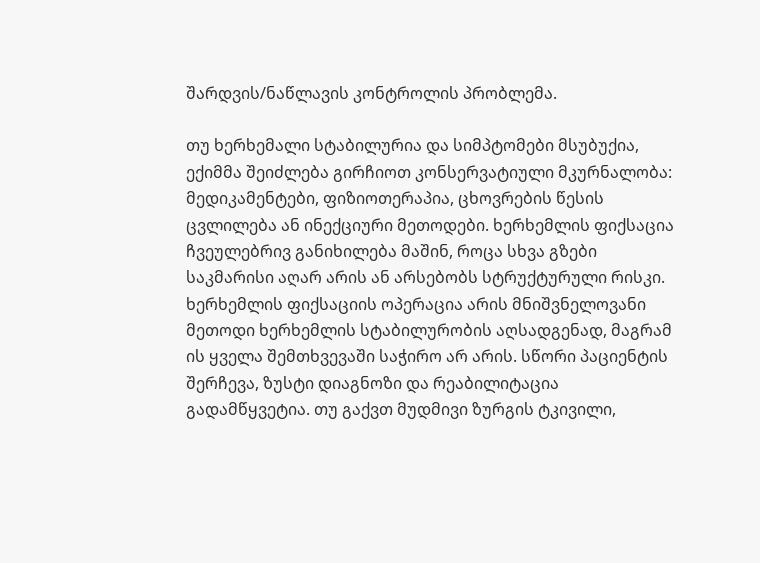შარდვის/ნაწლავის კონტროლის პრობლემა.

თუ ხერხემალი სტაბილურია და სიმპტომები მსუბუქია, ექიმმა შეიძლება გირჩიოთ კონსერვატიული მკურნალობა: მედიკამენტები, ფიზიოთერაპია, ცხოვრების წესის ცვლილება ან ინექციური მეთოდები. ხერხემლის ფიქსაცია ჩვეულებრივ განიხილება მაშინ, როცა სხვა გზები საკმარისი აღარ არის ან არსებობს სტრუქტურული რისკი.
ხერხემლის ფიქსაციის ოპერაცია არის მნიშვნელოვანი მეთოდი ხერხემლის სტაბილურობის აღსადგენად, მაგრამ ის ყველა შემთხვევაში საჭირო არ არის. სწორი პაციენტის შერჩევა, ზუსტი დიაგნოზი და რეაბილიტაცია გადამწყვეტია. თუ გაქვთ მუდმივი ზურგის ტკივილი,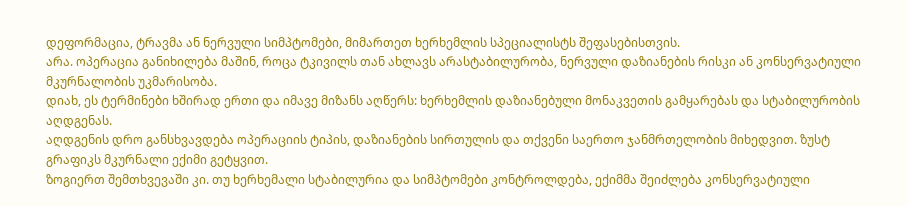დეფორმაცია, ტრავმა ან ნერვული სიმპტომები, მიმართეთ ხერხემლის სპეციალისტს შეფასებისთვის.
არა. ოპერაცია განიხილება მაშინ, როცა ტკივილს თან ახლავს არასტაბილურობა, ნერვული დაზიანების რისკი ან კონსერვატიული მკურნალობის უკმარისობა.
დიახ, ეს ტერმინები ხშირად ერთი და იმავე მიზანს აღწერს: ხერხემლის დაზიანებული მონაკვეთის გამყარებას და სტაბილურობის აღდგენას.
აღდგენის დრო განსხვავდება ოპერაციის ტიპის, დაზიანების სირთულის და თქვენი საერთო ჯანმრთელობის მიხედვით. ზუსტ გრაფიკს მკურნალი ექიმი გეტყვით.
ზოგიერთ შემთხვევაში კი. თუ ხერხემალი სტაბილურია და სიმპტომები კონტროლდება, ექიმმა შეიძლება კონსერვატიული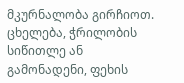მკურნალობა გირჩიოთ.
ცხელება, ჭრილობის სიწითლე ან გამონადენი, ფეხის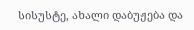სისუსტე, ახალი დაბუჟება და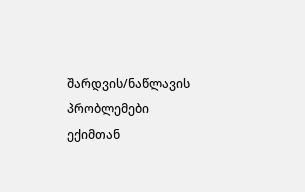შარდვის/ნაწლავის პრობლემები ექიმთან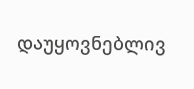დაუყოვნებლივ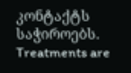კონტაქტს საჭიროებს.
Treatments are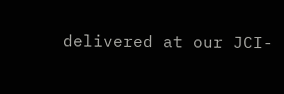delivered at our JCI-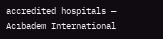accredited hospitals — Acıbadem International